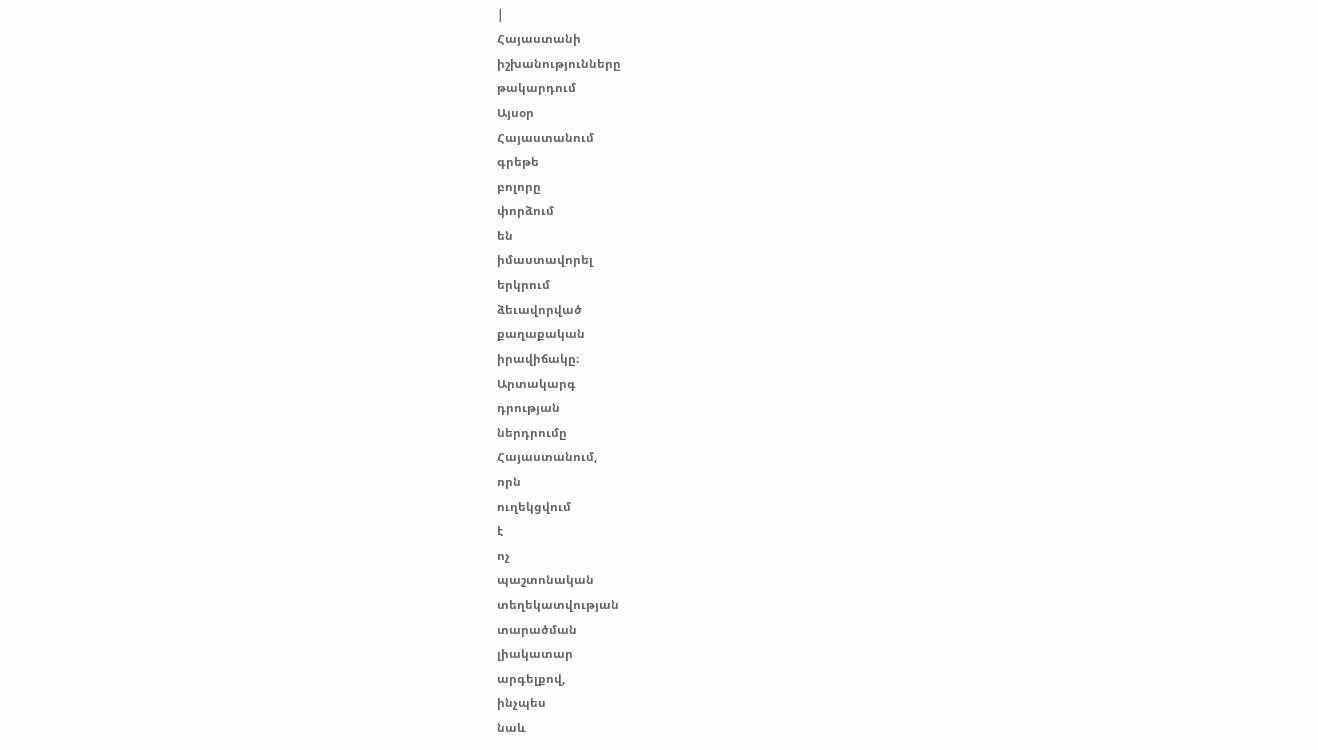|
Հայաստանի
իշխանությունները
թակարդում
Այսօր
Հայաստանում
գրեթե
բոլորը
փորձում
են
իմաստավորել
երկրում
ձեւավորված
քաղաքական
իրավիճակը։
Արտակարգ
դրության
ներդրումը
Հայաստանում,
որն
ուղեկցվում
է
ոչ
պաշտոնական
տեղեկատվության
տարածման
լիակատար
արգելքով,
ինչպես
նաև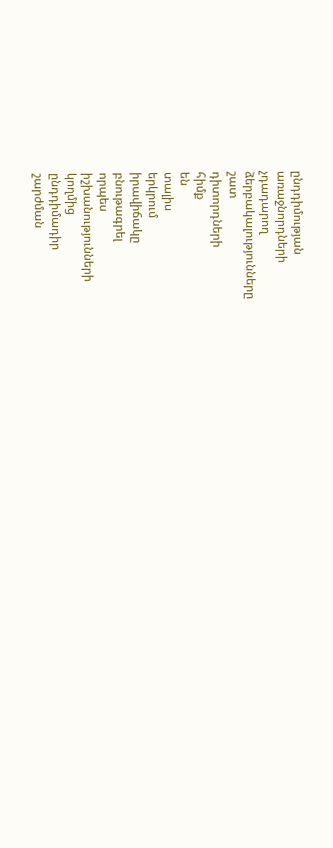ընդդիմության
առաջնորդների
չդադարող
ձերբակալությունները
շատ
դիտորդների
հիմք
են
տալիս
երկրում
իրավիճակը
բնութագրել
որպես
իշխանությունների
կողմից
ընդդիմադիր
շարժման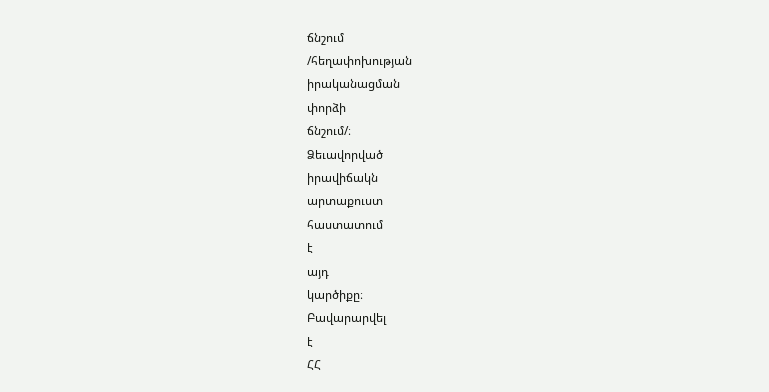ճնշում
/հեղափոխության
իրականացման
փորձի
ճնշում/։
Ձեւավորված
իրավիճակն
արտաքուստ
հաստատում
է
այդ
կարծիքը։
Բավարարվել
է
ՀՀ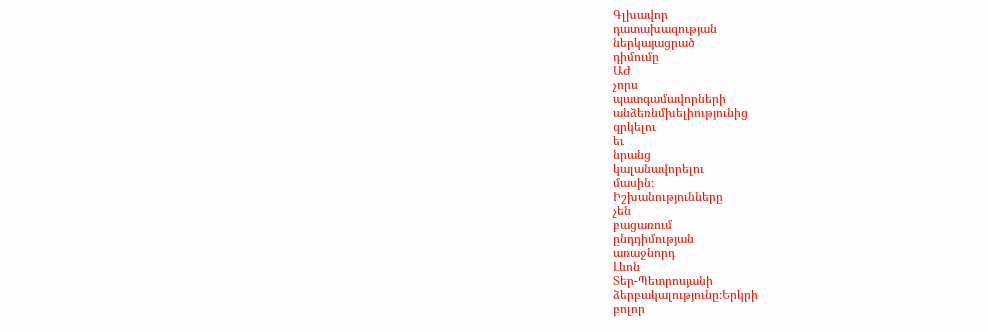Գլխավոր
դատախազության
ներկայացրած
դիմումը
ԱԺ
չորս
պատգամավորների
անձեռնմխելիությունից
զրկելու
եւ
նրանց
կալանավորելու
մասին։
Իշխանությունները
չեն
բացառում
ընդդիմության
առաջնորդ
Լևոն
Տեր-Պետրոսյանի
ձերբակալությունը։Երկրի
բոլոր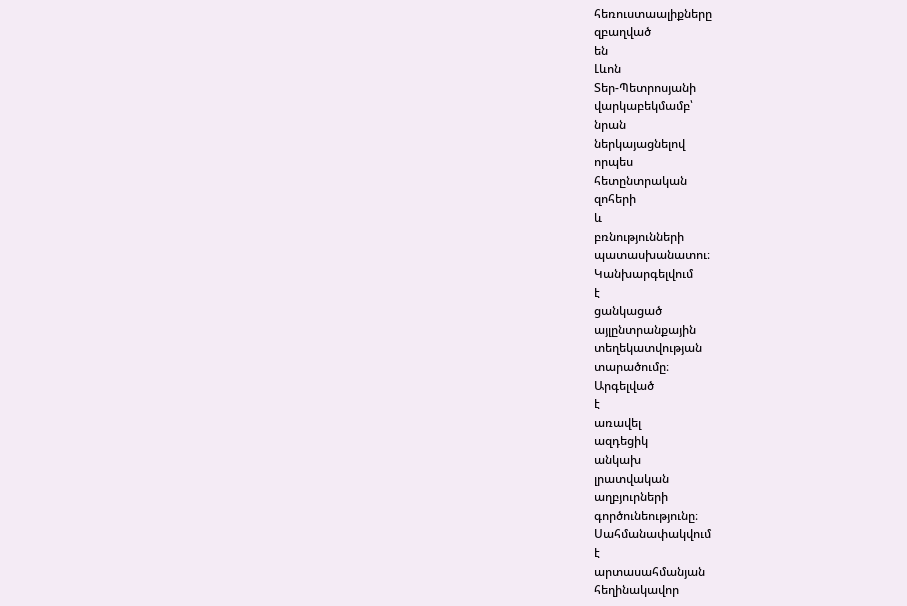հեռուստաալիքները
զբաղված
են
Լևոն
Տեր-Պետրոսյանի
վարկաբեկմամբ՝
նրան
ներկայացնելով
որպես
հետընտրական
զոհերի
և
բռնությունների
պատասխանատու։
Կանխարգելվում
է
ցանկացած
այլընտրանքային
տեղեկատվության
տարածումը։
Արգելված
է
առավել
ազդեցիկ
անկախ
լրատվական
աղբյուրների
գործունեությունը։
Սահմանափակվում
է
արտասահմանյան
հեղինակավոր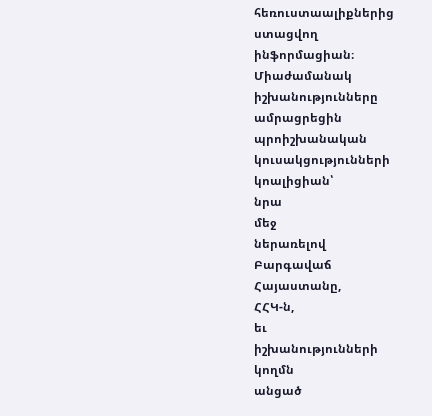հեռուստաալիքներից
ստացվող
ինֆորմացիան։
Միաժամանակ
իշխանությունները
ամրացրեցին
պրոիշխանական
կուսակցությունների
կոալիցիան՝
նրա
մեջ
ներառելով
Բարգավաճ
Հայաստանը,
ՀՀԿ-ն,
եւ
իշխանությունների
կողմն
անցած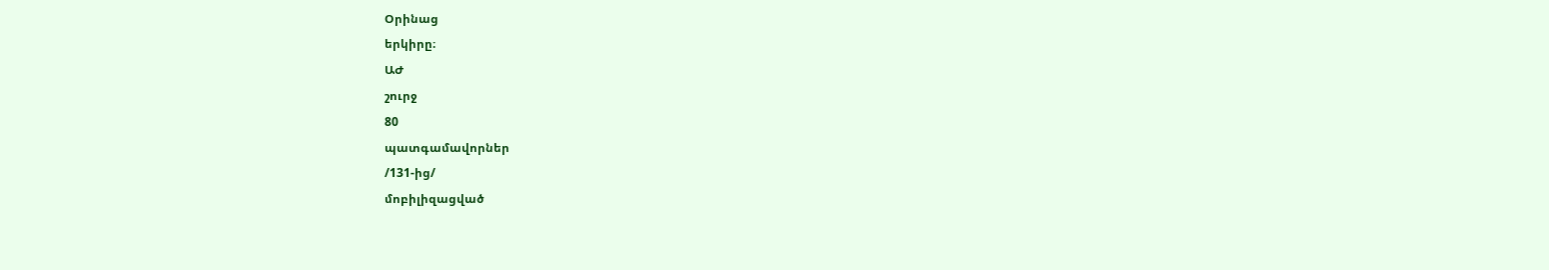Օրինաց
երկիրը։
ԱԺ
շուրջ
80
պատգամավորներ
/131-ից/
մոբիլիզացված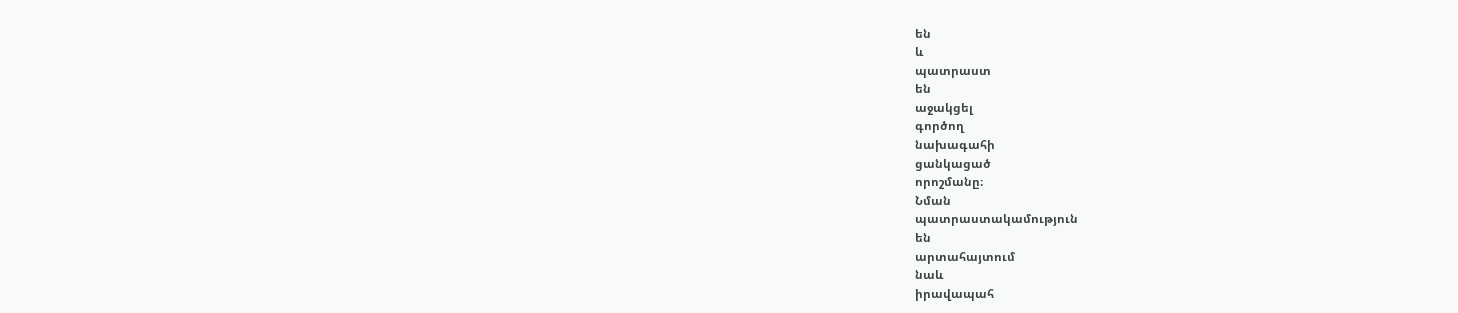են
և
պատրաստ
են
աջակցել
գործող
նախագահի
ցանկացած
որոշմանը։
Նման
պատրաստակամություն
են
արտահայտում
նաև
իրավապահ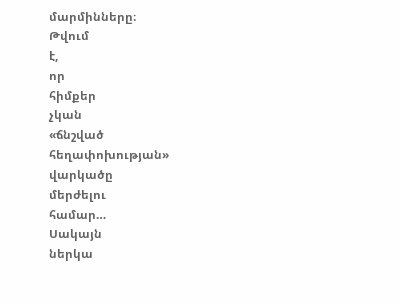մարմինները։
Թվում
է,
որ
հիմքեր
չկան
«ճնշված
հեղափոխության»
վարկածը
մերժելու
համար…
Սակայն
ներկա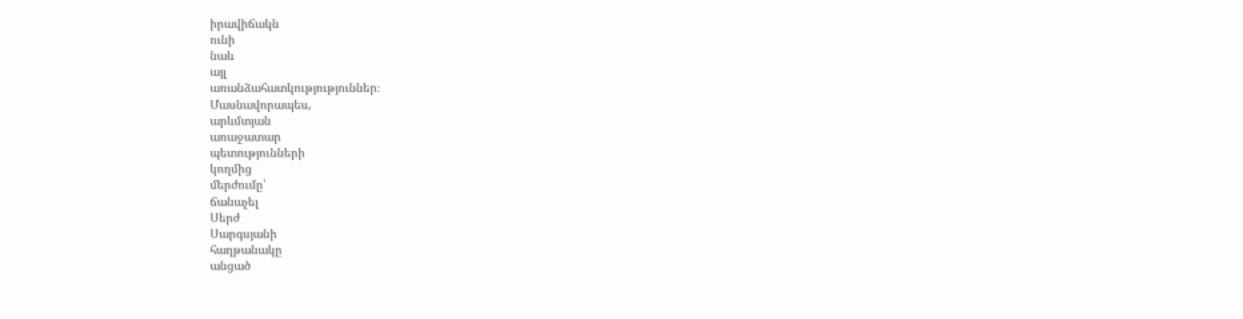իրավիճակն
ունի
նաև
այլ
առանձահատկությություններ։
Մասնավորապես,
արևմտյան
առաջատար
պետությունների
կողմից
մերժումը՝
ճանաչել
Սերժ
Սարգսյանի
հաղթանակը
անցած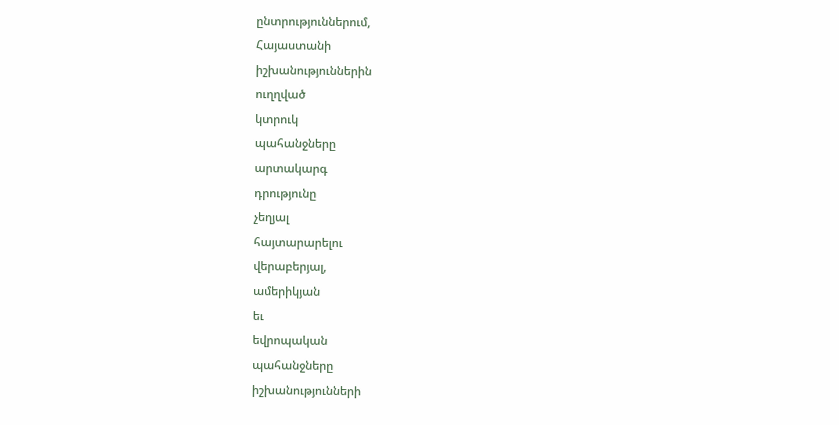ընտրություններում,
Հայաստանի
իշխանություններին
ուղղված
կտրուկ
պահանջները
արտակարգ
դրությունը
չեղյալ
հայտարարելու
վերաբերյալ,
ամերիկյան
եւ
եվրոպական
պահանջները
իշխանությունների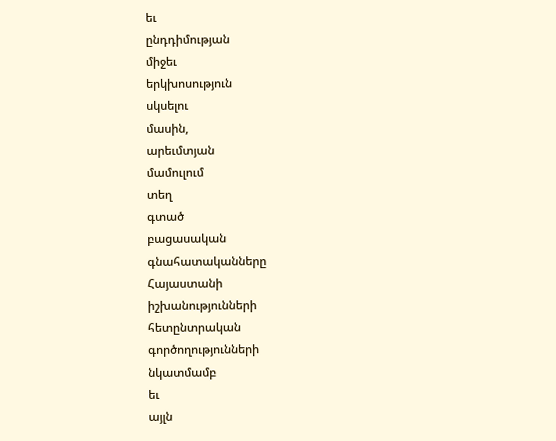եւ
ընդդիմության
միջեւ
երկխոսություն
սկսելու
մասին,
արեւմտյան
մամուլում
տեղ
գտած
բացասական
գնահատականները
Հայաստանի
իշխանությունների
հետընտրական
գործողությունների
նկատմամբ
եւ
այլն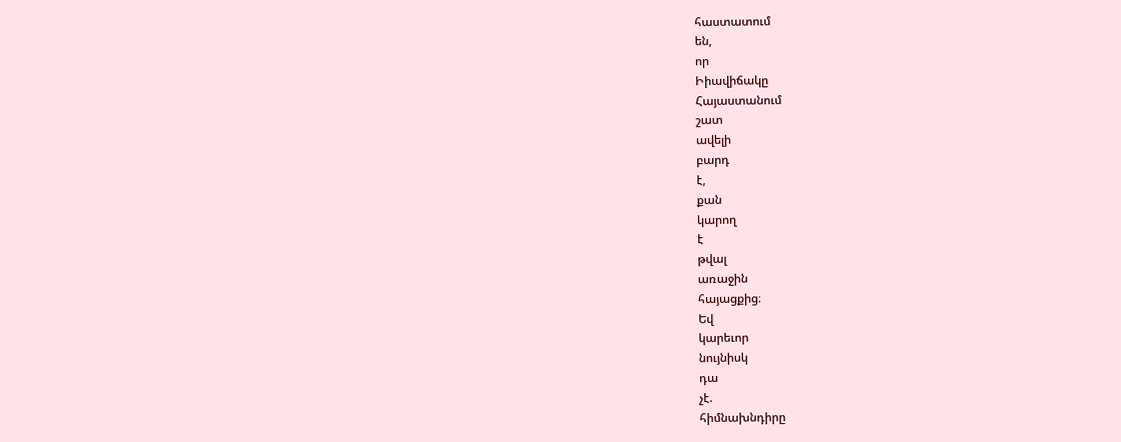հաստատում
են,
որ
Իիավիճակը
Հայաստանում
շատ
ավելի
բարդ
է,
քան
կարող
է
թվալ
առաջին
հայացքից։
Եվ
կարեւոր
նույնիսկ
դա
չէ.
հիմնախնդիրը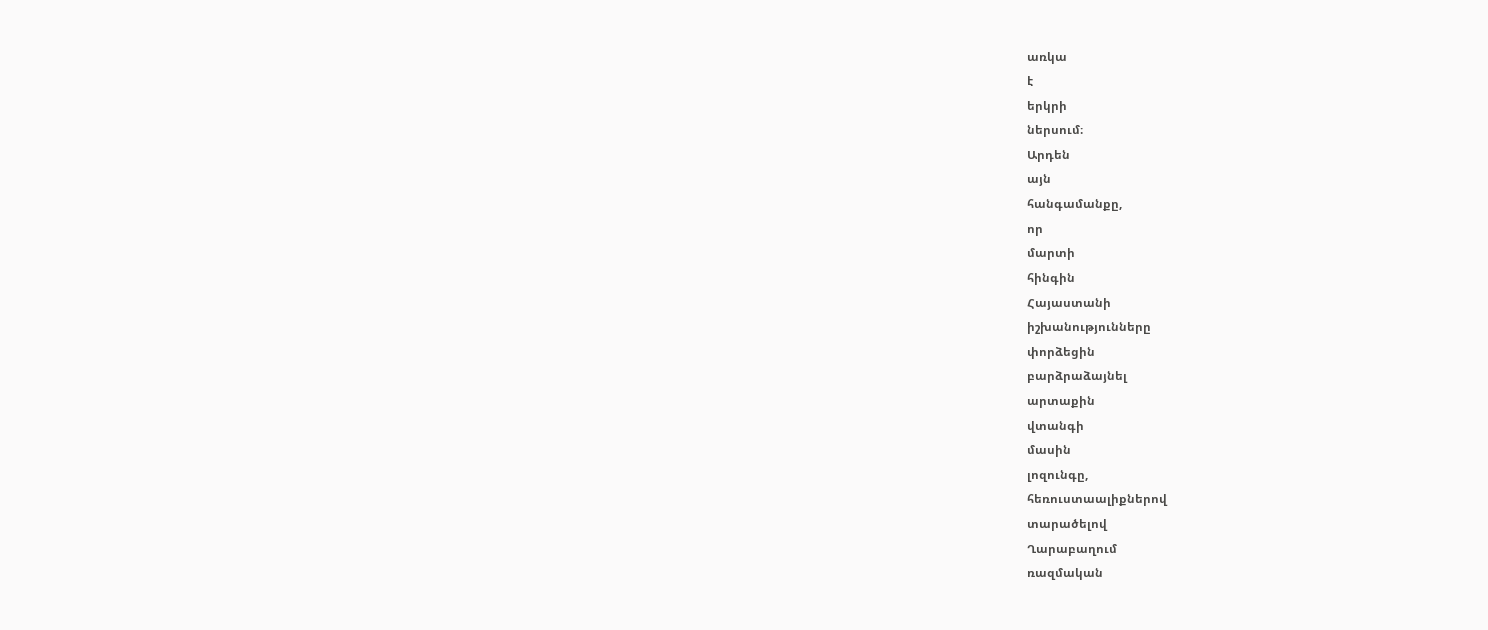առկա
է
երկրի
ներսում։
Արդեն
այն
հանգամանքը,
որ
մարտի
հինգին
Հայաստանի
իշխանությունները
փորձեցին
բարձրաձայնել
արտաքին
վտանգի
մասին
լոզունգը,
հեռուստաալիքներով
տարածելով
Ղարաբաղում
ռազմական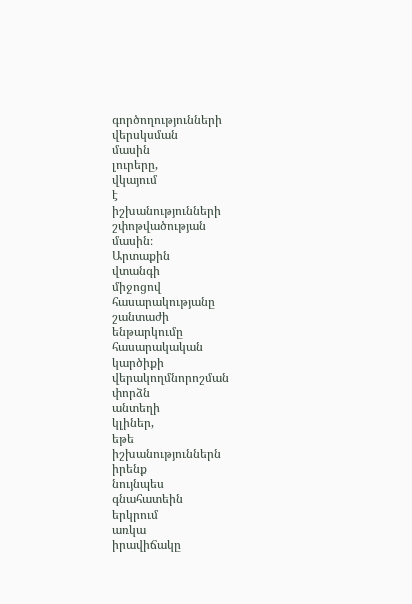գործողությունների
վերսկսման
մասին
լուրերը,
վկայում
է
իշխանությունների
շփոթվածության
մասին։
Արտաքին
վտանգի
միջոցով
հասարակությանը
շանտաժի
ենթարկումը
հասարակական
կարծիքի
վերակողմնորոշման
փորձն
անտեղի
կլիներ,
եթե
իշխանություններն
իրենք
նույնպես
գնահատեին
երկրում
առկա
իրավիճակը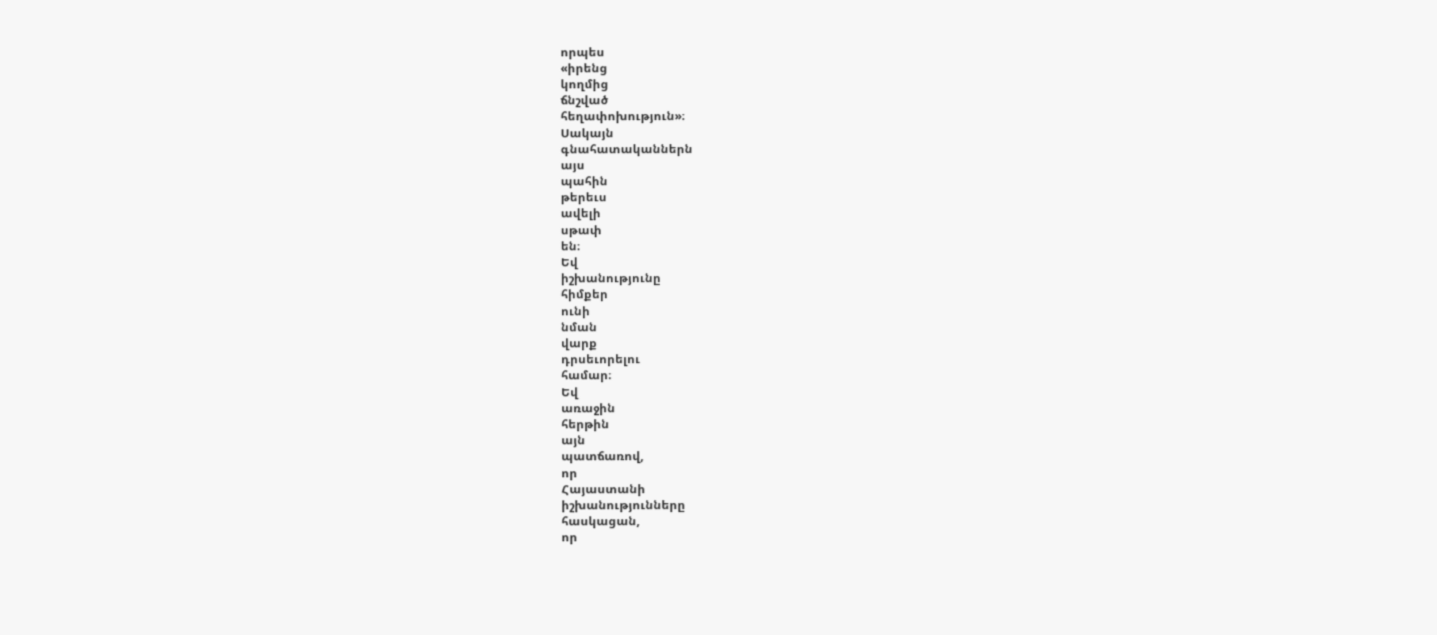որպես
«իրենց
կողմից
ճնշված
հեղափոխություն»։
Սակայն
գնահատականներն
այս
պահին
թերեւս
ավելի
սթափ
են։
Եվ
իշխանությունը
հիմքեր
ունի
նման
վարք
դրսեւորելու
համար։
Եվ
առաջին
հերթին
այն
պատճառով,
որ
Հայաստանի
իշխանությունները
հասկացան,
որ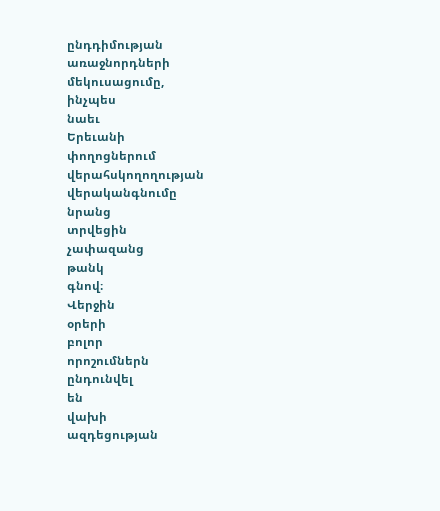ընդդիմության
առաջնորդների
մեկուսացումը,
ինչպես
նաեւ
Երեւանի
փողոցներում
վերահսկողողության
վերականգնումը
նրանց
տրվեցին
չափազանց
թանկ
գնով։
Վերջին
օրերի
բոլոր
որոշումներն
ընդունվել
են
վախի
ազդեցության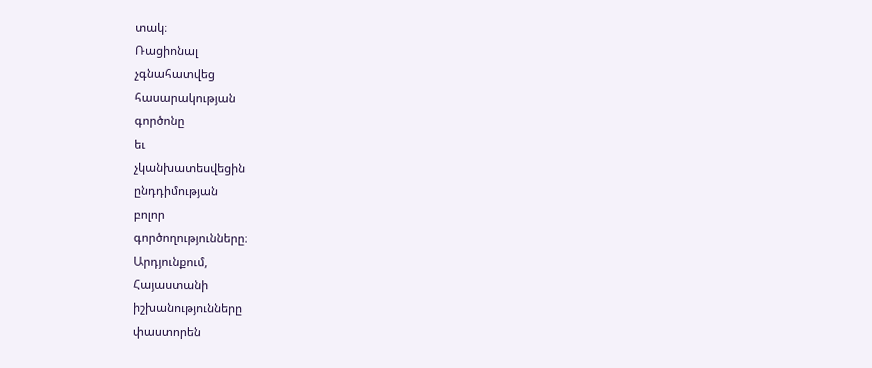տակ։
Ռացիոնալ
չգնահատվեց
հասարակության
գործոնը
եւ
չկանխատեսվեցին
ընդդիմության
բոլոր
գործողությունները։
Արդյունքում,
Հայաստանի
իշխանությունները
փաստորեն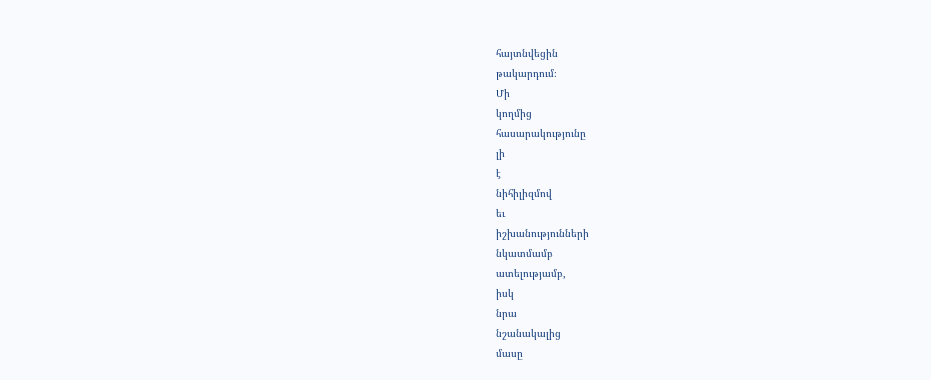հայտնվեցին
թակարդում։
Մի
կողմից
հասարակությունը
լի
է
նիհիլիզմով
եւ
իշխանությունների
նկատմամբ
ատելությամբ,
իսկ
նրա
նշանակալից
մասը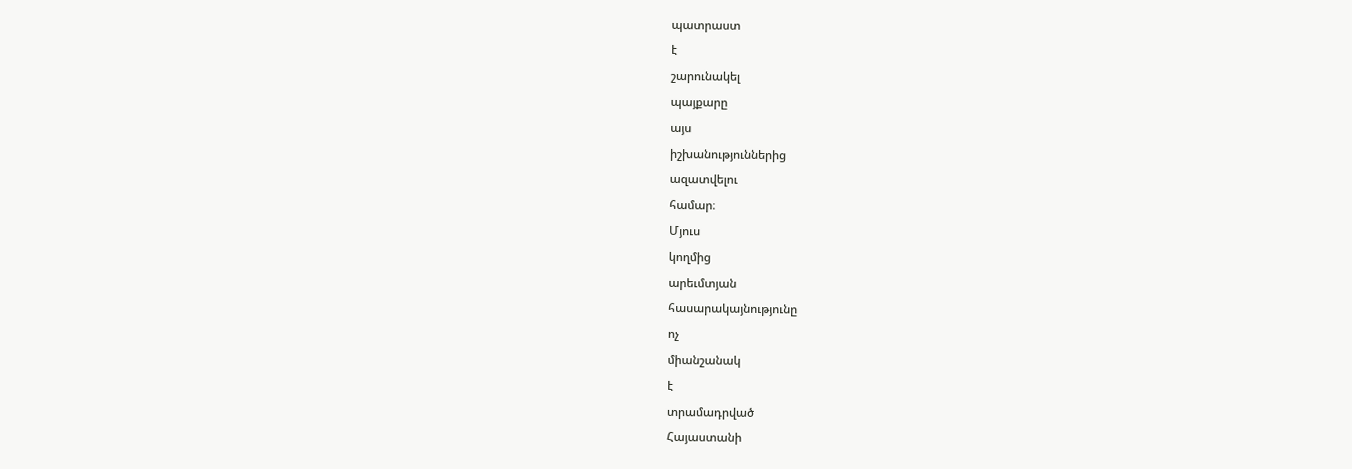պատրաստ
է
շարունակել
պայքարը
այս
իշխանություններից
ազատվելու
համար։
Մյուս
կողմից
արեւմտյան
հասարակայնությունը
ոչ
միանշանակ
է
տրամադրված
Հայաստանի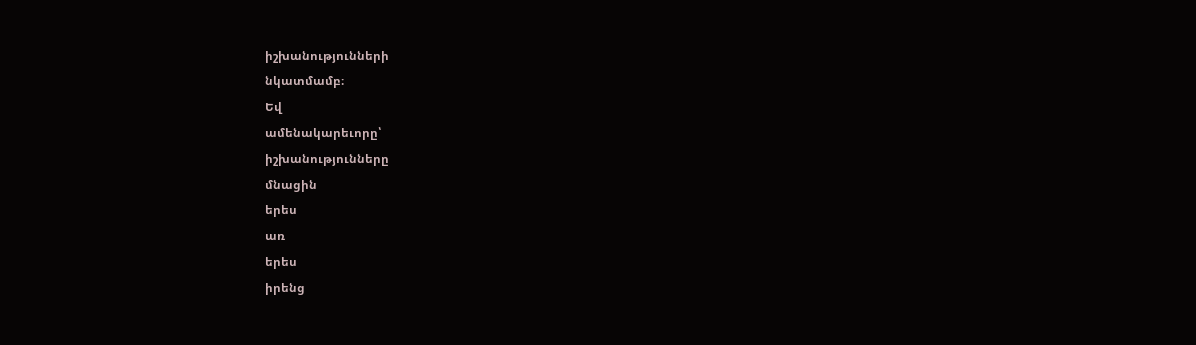իշխանությունների
նկատմամբ։
Եվ
ամենակարեւորը՝
իշխանությունները
մնացին
երես
առ
երես
իրենց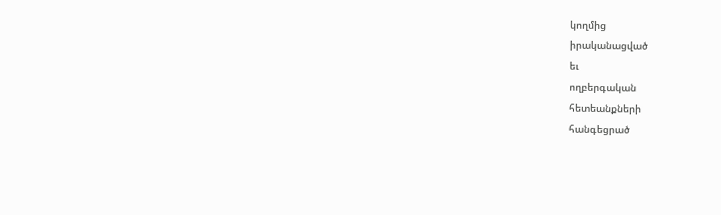կողմից
իրականացված
եւ
ողբերգական
հետեանքների
հանգեցրած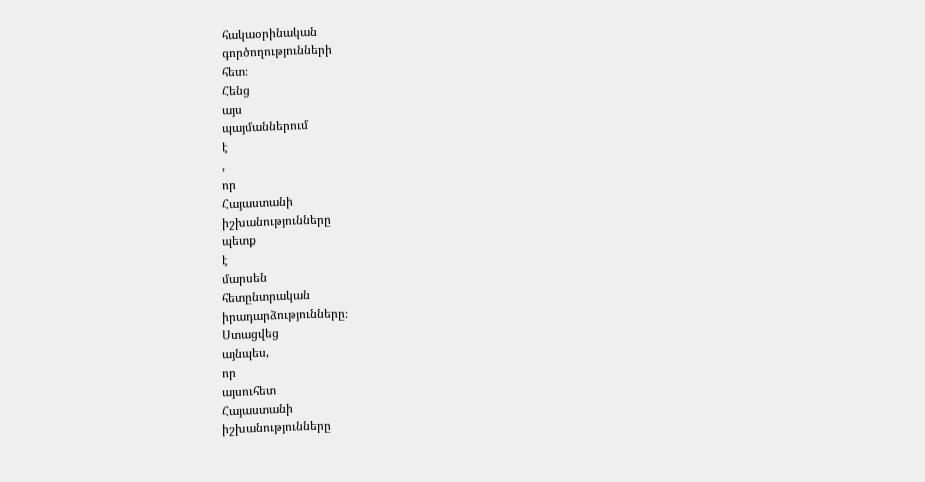հակաօրինական
գործողությունների
հետ։
Հենց
այս
պայմաններում
է
,
որ
Հայաստանի
իշխանությունները
պետք
է
մարսեն
հետընտրական
իրադարձությունները։
Ստացվեց
այնպես,
որ
այսուհետ
Հայաստանի
իշխանությունները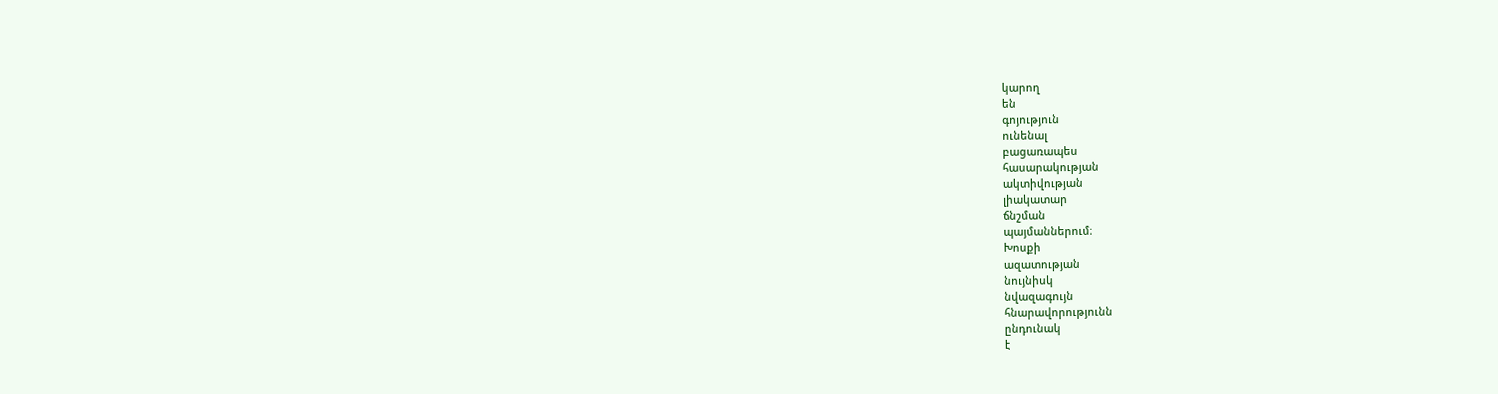կարող
են
գոյություն
ունենալ
բացառապես
հասարակության
ակտիվության
լիակատար
ճնշման
պայմաններում։
Խոսքի
ազատության
նույնիսկ
նվազագույն
հնարավորությունն
ընդունակ
է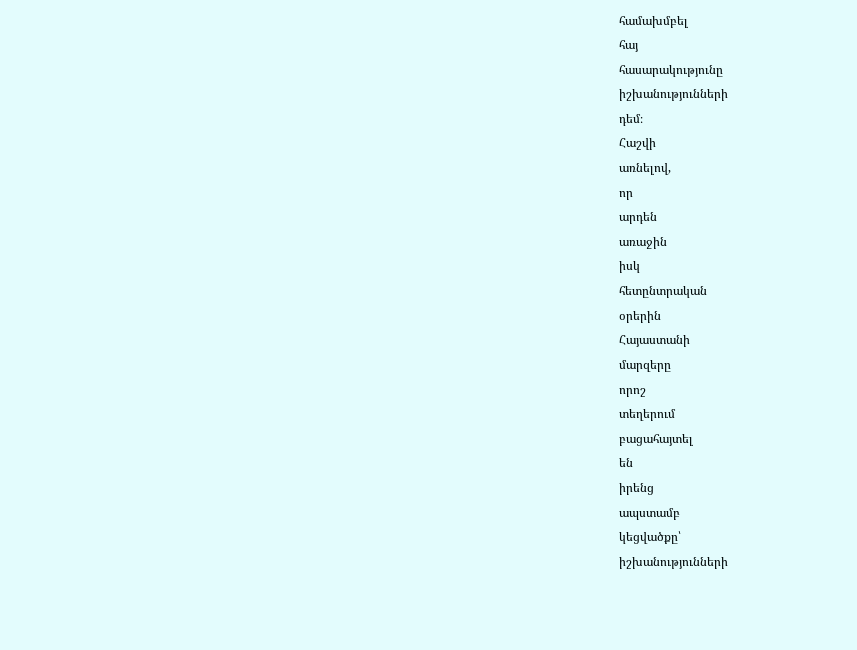համախմբել
հայ
հասարակությունը
իշխանությունների
դեմ։
Հաշվի
առնելով,
որ
արդեն
առաջին
իսկ
հետընտրական
օրերին
Հայաստանի
մարզերը
որոշ
տեղերում
բացահայտել
են
իրենց
ապստամբ
կեցվածքը՝
իշխանությունների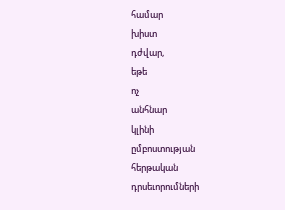համար
խիստ
դժվար,
եթե
ոչ
անհնար
կլինի
ըմբոստության
հերթական
դրսեւորումների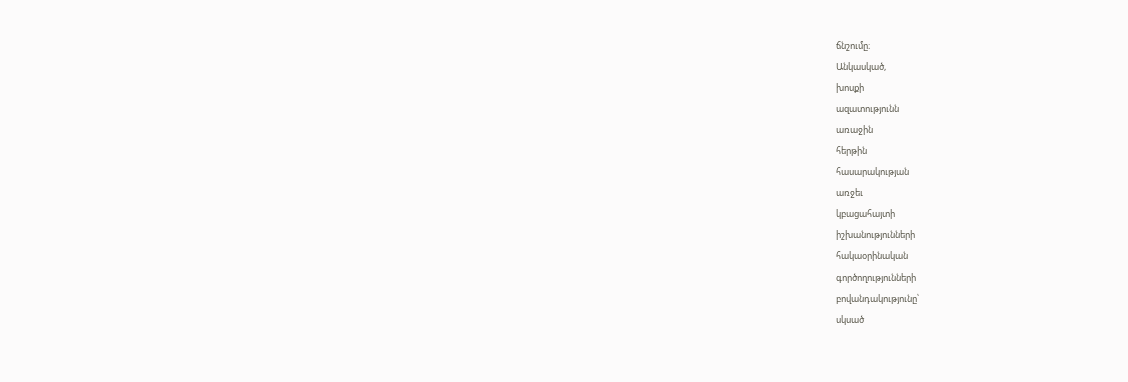ճնշումը։
Անկասկած,
խոսքի
ազատությունն
առաջին
հերթին
հասարակության
առջեւ
կբացահայտի
իշխանությունների
հակաօրինական
գործողությունների
բովանդակությունը՝
սկսած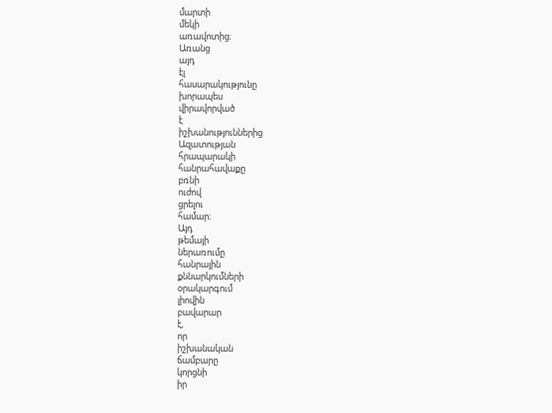մարտի
մեկի
առավոտից։
Առանց
այդ
էլ
հասարակությունը
խորապես
վիրավորված
է
իշխանություններից
Ազատության
հրապարակի
հանրահավաքը
բռնի
ուժով
ցրելու
համար։
Այդ
թեմայի
ներառումը
հանրային
քննարկումների
օրակարգում
լիովին
բավարար
է,
որ
իշխանական
ճամբարը
կորցնի
իր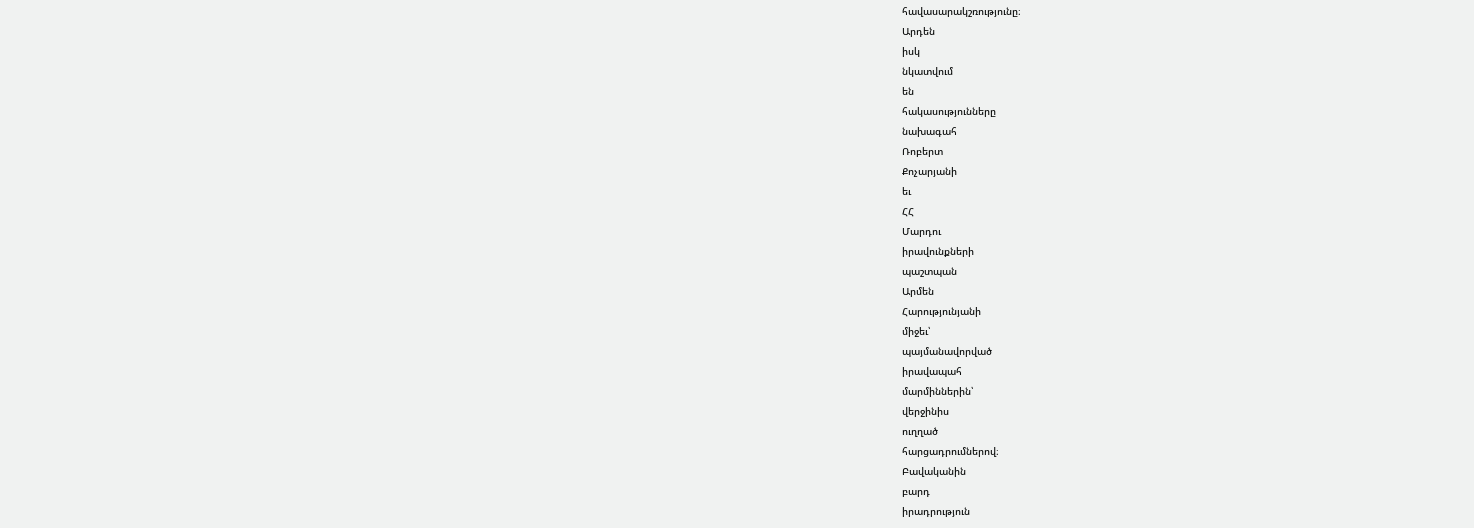հավասարակշռությունը։
Արդեն
իսկ
նկատվում
են
հակասությունները
նախագահ
Ռոբերտ
Քոչարյանի
եւ
ՀՀ
Մարդու
իրավունքների
պաշտպան
Արմեն
Հարությունյանի
միջեւ՝
պայմանավորված
իրավապահ
մարմիններին՝
վերջինիս
ուղղած
հարցադրումներով։
Բավականին
բարդ
իրադրություն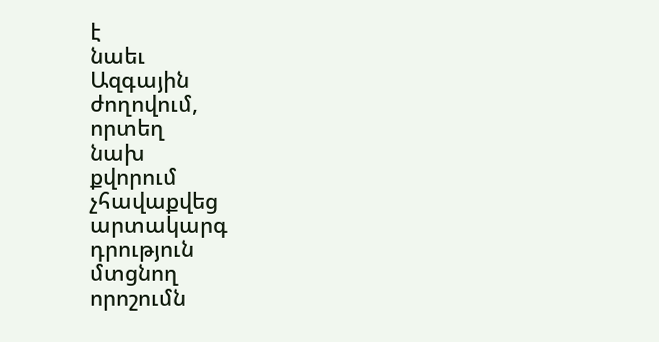է
նաեւ
Ազգային
ժողովում,
որտեղ
նախ
քվորում
չհավաքվեց
արտակարգ
դրություն
մտցնող
որոշումն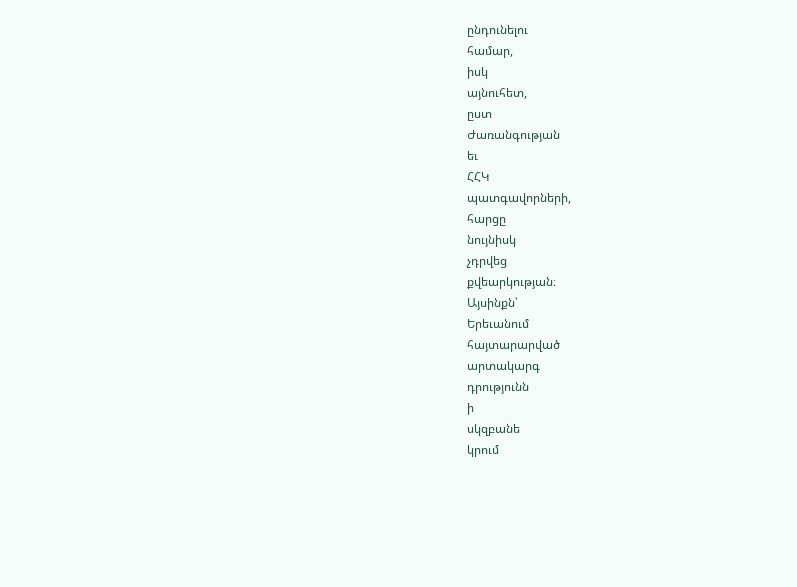ընդունելու
համար,
իսկ
այնուհետ,
ըստ
Ժառանգության
եւ
ՀՀԿ
պատգավորների,
հարցը
նույնիսկ
չդրվեց
քվեարկության։
Այսինքն՝
Երեւանում
հայտարարված
արտակարգ
դրությունն
ի
սկզբանե
կրում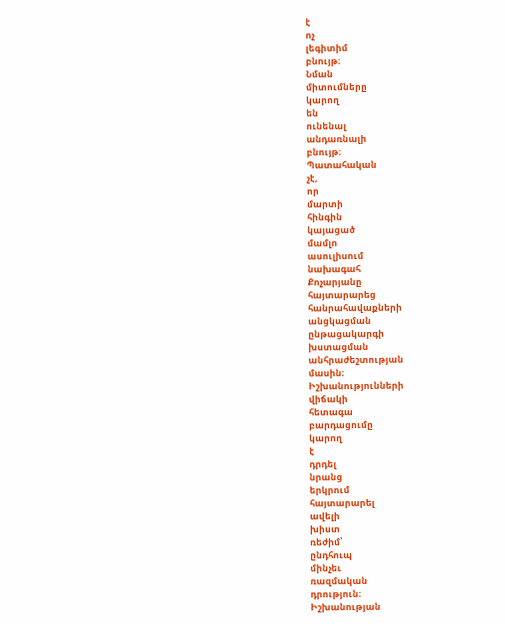է
ոչ
լեգիտիմ
բնույթ։
Նման
միտումները
կարող
են
ունենալ
անդառնալի
բնույթ։
Պատահական
չէ,
որ
մարտի
հինգին
կայացած
մամլո
ասուլիսում
նախագահ
Քոչարյանը
հայտարարեց
հանրահավաքների
անցկացման
ընթացակարգի
խստացման
անհրաժեշտության
մասին։
Իշխանությունների
վիճակի
հետագա
բարդացումը
կարող
է
դրդել
նրանց
երկրում
հայտարարել
ավելի
խիստ
ռեժիմ՝
ընդհուպ
մինչեւ
ռազմական
դրություն։
Իշխանության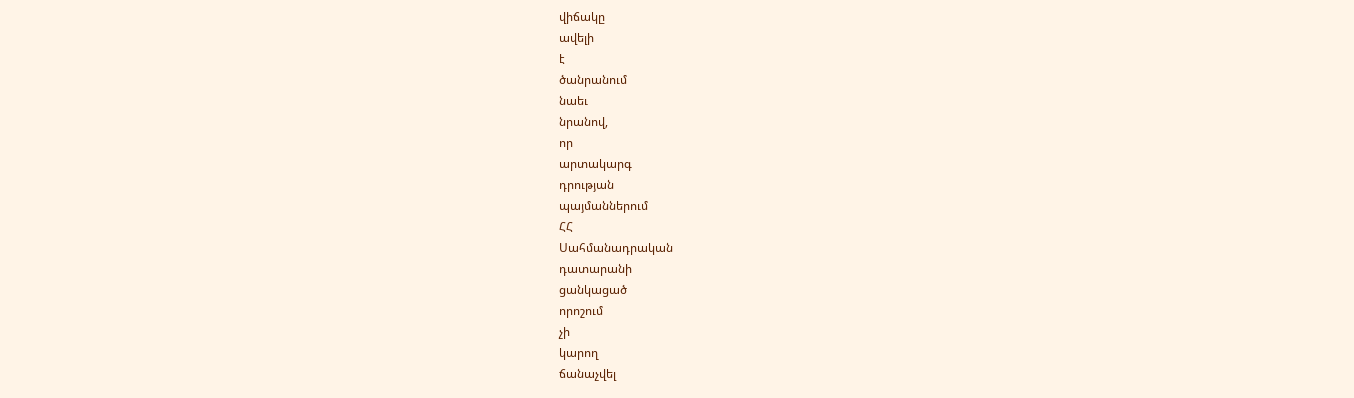վիճակը
ավելի
է
ծանրանում
նաեւ
նրանով,
որ
արտակարգ
դրության
պայմաններում
ՀՀ
Սահմանադրական
դատարանի
ցանկացած
որոշում
չի
կարող
ճանաչվել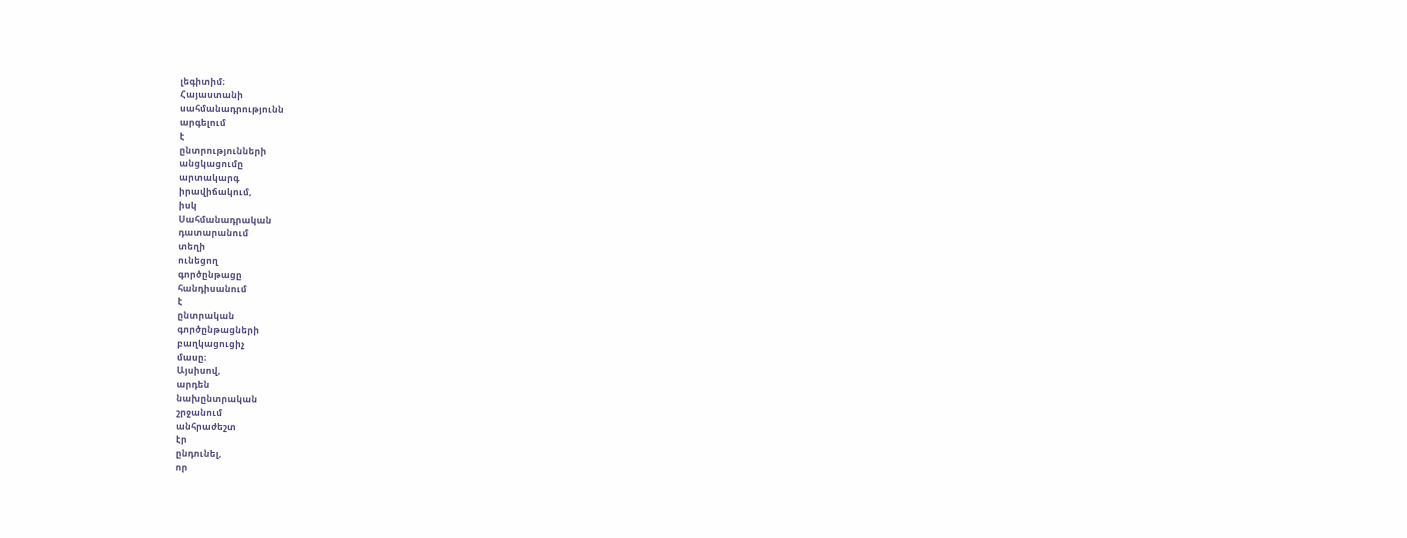լեգիտիմ։
Հայաստանի
սահմանադրությունն
արգելում
է
ընտրությունների
անցկացումը
արտակարգ
իրավիճակում,
իսկ
Սահմանադրական
դատարանում
տեղի
ունեցող
գործընթացը
հանդիսանում
է
ընտրական
գործընթացների
բաղկացուցիչ
մասը։
Այսիսով,
արդեն
նախընտրական
շրջանում
անհրաժեշտ
էր
ընդունել,
որ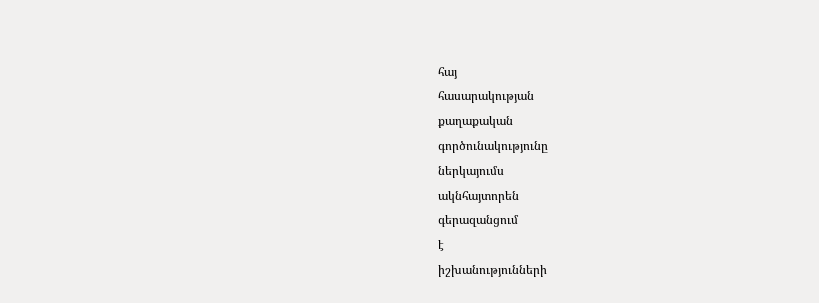հայ
հասարակության
քաղաքական
գործունակությունը
ներկայումս
ակնհայտորեն
գերազանցում
է
իշխանությունների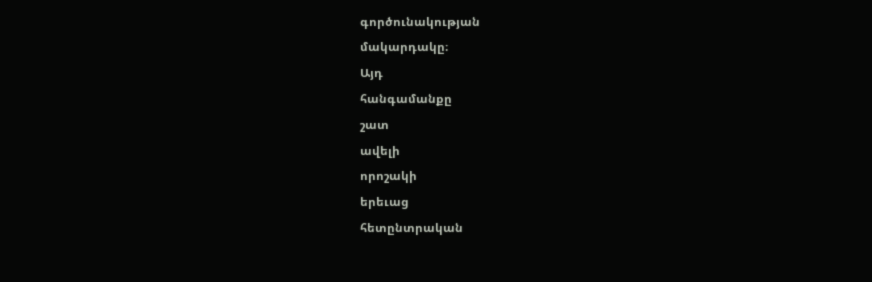գործունակության
մակարդակը։
Այդ
հանգամանքը
շատ
ավելի
որոշակի
երեւաց
հետընտրական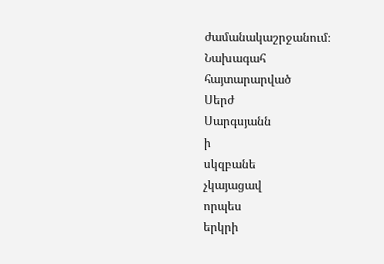ժամանակաշրջանում։
Նախագահ
հայտարարված
Սերժ
Սարգսյանն
ի
սկզբանե
չկայացավ
որպես
երկրի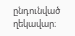ընդունված
ղեկավար։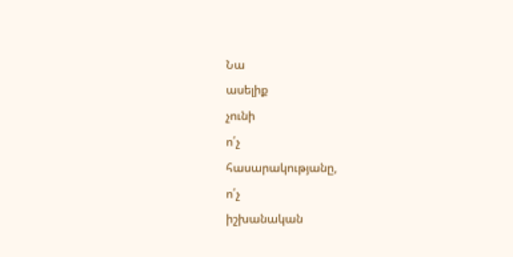Նա
ասելիք
չունի
ո՛չ
հասարակությանը,
ո՛չ
իշխանական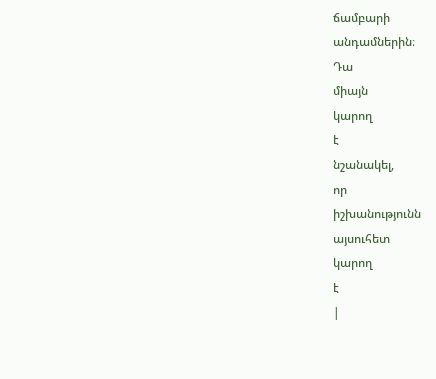ճամբարի
անդամներին։
Դա
միայն
կարող
է
նշանակել,
որ
իշխանությունն
այսուհետ
կարող
է
|